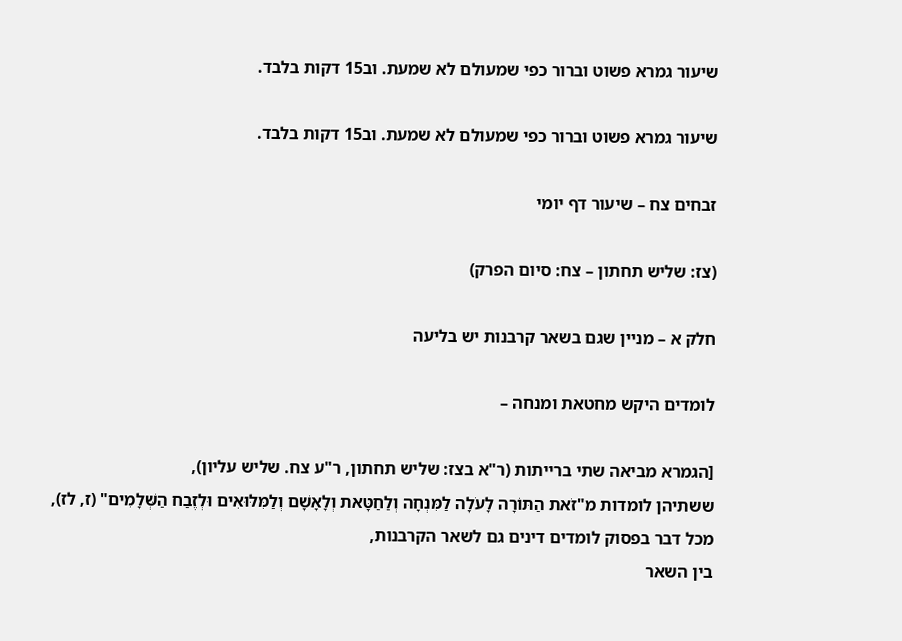שיעור גמרא פשוט וברור כפי שמעולם לא שמעת. וב15 דקות בלבד.

שיעור גמרא פשוט וברור כפי שמעולם לא שמעת. וב15 דקות בלבד.

זבחים צח – שיעור דף יומי

(צז: שליש תחתון – צח: סיום הפרק)

חלק א – מניין שגם בשאר קרבנות יש בליעה

לומדים היקש מחטאת ומנחה –

[הגמרא מביאה שתי ברייתות (ר"א בצז: שליש תחתון, ר"ע צח. שליש עליון),
ששתיהן לומדות מ"זֹאת הַתּוֹרָה לָעֹלָה לַמִּנְחָה וְלַחַטָּאת וְלָאָשָׁם וְלַמִּלּוּאִים וּלְזֶבַח הַשְּׁלָמִים" (ז, לז),
מכל דבר בפסוק לומדים דינים גם לשאר הקרבנות,
בין השאר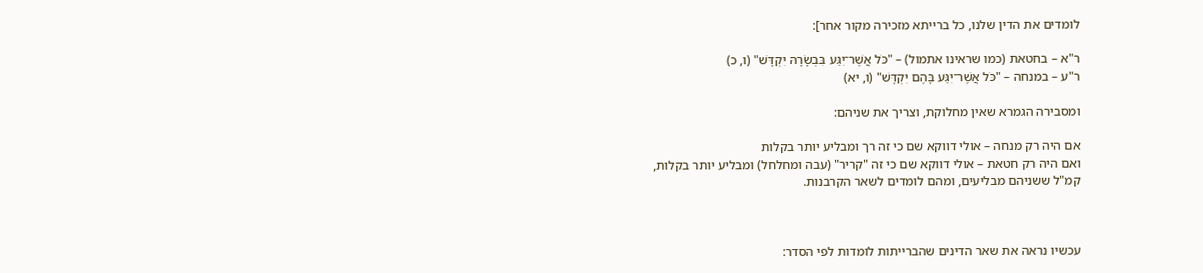לומדים את הדין שלנו, כל ברייתא מזכירה מקור אחר]:

ר"א – בחטאת (כמו שראינו אתמול) – "כֹּל אֲשֶׁר־יִגַּע בִּבְשָׂרָהּ יִקְדָּשׁ" (ו, כ)
ר"ע – במנחה – "כֹּל אֲשֶׁר־יִגַּע בָּהֶם יִקְדָּשׁ" (ו, יא)

ומסבירה הגמרא שאין מחלוקת, וצריך את שניהם:

אם היה רק מנחה – אולי דווקא שם כי זה רך ומבליע יותר בקלות
ואם היה רק חטאת – אולי דווקא שם כי זה "קריר" (עבה ומחלחל) ומבליע יותר בקלות,
קמ"ל ששניהם מבליעים, ומהם לומדים לשאר הקרבנות.



עכשיו נראה את שאר הדינים שהברייתות לומדות לפי הסדר: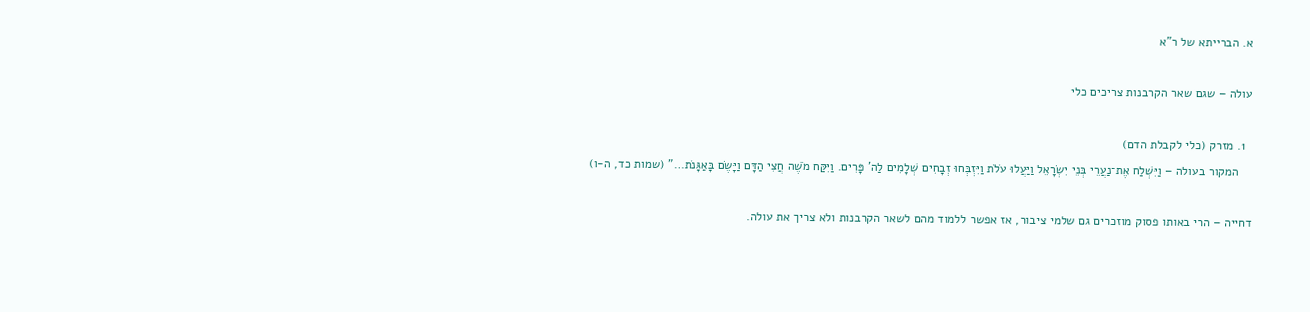א. הברייתא של ר"א

עולה – שגם שאר הקרבנות צריכים כלי

  1. מזרק (כלי לקבלת הדם)
    המקור בעולה – וַיִּשְׁלַח אֶת־נַעֲרֵי בְּנֵי יִשְׂרָאֵל וַיַּעֲלוּ עֹלֹת וַיִּזְבְּחוּ זְבָחִים שְׁלָמִים לַה' פָּרִים. וַיִּקַּח מֹשֶׁה חֲצִי הַדָּם וַיָּשֶׂם בָּאַגָּנֹת…" (שמות כד, ה-ו)

דחייה – הרי באותו פסוק מוזכרים גם שלמי ציבור, אז אפשר ללמוד מהם לשאר הקרבנות ולא צריך את עולה.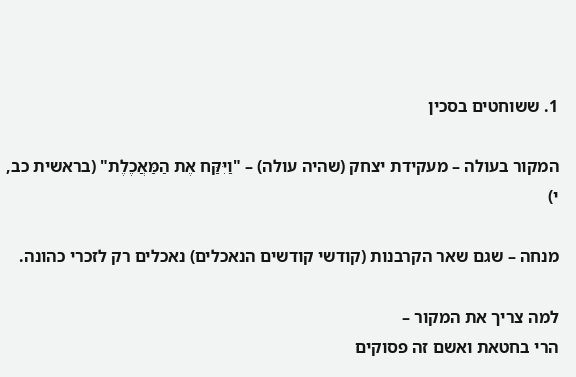1. ששוחטים בסכין

המקור בעולה – מעקידת יצחק (שהיה עולה) – "וַיִּקַּח אֶת הַמַּאֲכֶלֶת" (בראשית כב, י)

מנחה – שגם שאר הקרבנות (קודשי קודשים הנאכלים) נאכלים רק לזכרי כהונה.

למה צריך את המקור –
הרי בחטאת ואשם זה פסוקים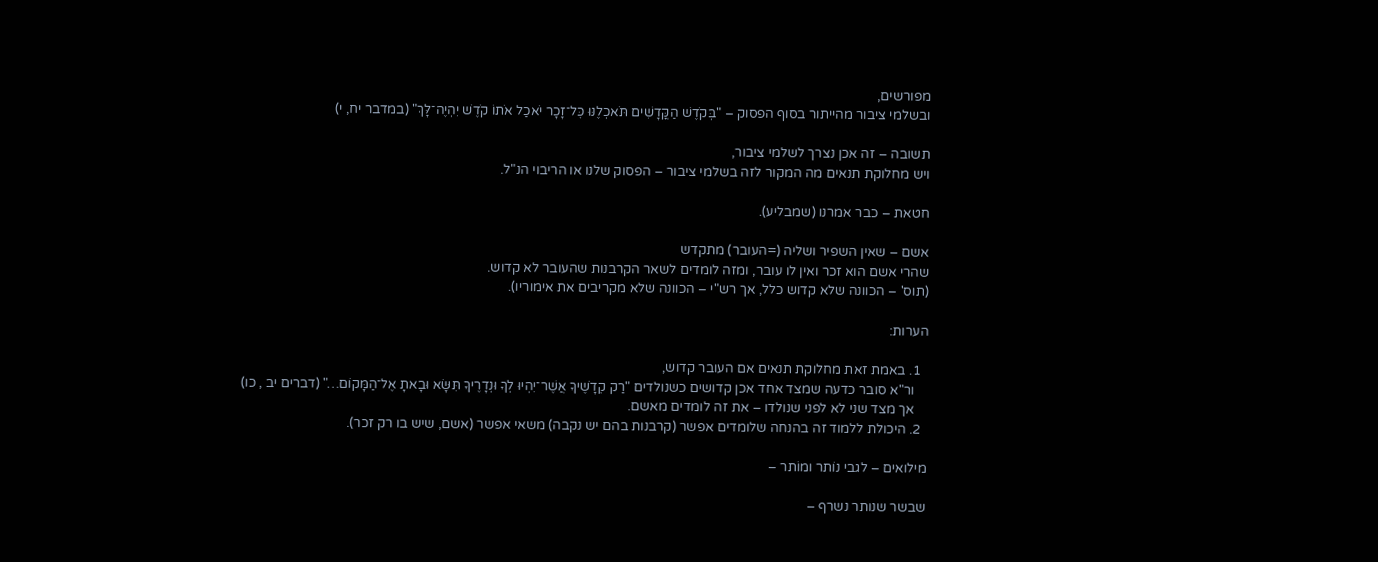מפורשים,
ובשלמי ציבור מהייתור בסוף הפסוק – "בְּקֹדֶשׁ הַקֳּדָשִׁים תֹּאכְלֶנּוּ כׇּל־זָכָר יֹאכַל אֹתוֹ קֹדֶשׁ יִהְיֶה־לָּךְ" (במדבר יח, י)

תשובה – זה אכן נצרך לשלמי ציבור,
ויש מחלוקת תנאים מה המקור לזה בשלמי ציבור – הפסוק שלנו או הריבוי הנ"ל.

חטאת – כבר אמרנו (שמבליע).

אשם – שאין השפיר ושליה (=העובר) מתקדש
שהרי אשם הוא זכר ואין לו עובר, ומזה לומדים לשאר הקרבנות שהעובר לא קדוש.
(תוס' – הכוונה שלא קדוש כלל, אך רש"י – הכוונה שלא מקריבים את אימוריו).

הערות:

  1. באמת זאת מחלוקת תנאים אם העובר קדוש,
    ור"א סובר כדעה שמצד אחד אכן קדושים כשנולדים "רַק קׇדָשֶׁיךָ אֲשֶׁר־יִהְיוּ לְךָ וּנְדָרֶיךָ תִּשָּׂא וּבָאתָ אֶל־הַמָּקוֹם…" (דברים יב , כו)
    אך מצד שני לא לפני שנולדו – את זה לומדים מאשם.
  2. היכולת ללמוד זה בהנחה שלומדים אפשר (קרבנות בהם יש נקבה) משאי אפשר (אשם, שיש בו רק זכר).

מילואים – לגבי נוֹתר ומוֹתר –

שבשר שנותר נשרף –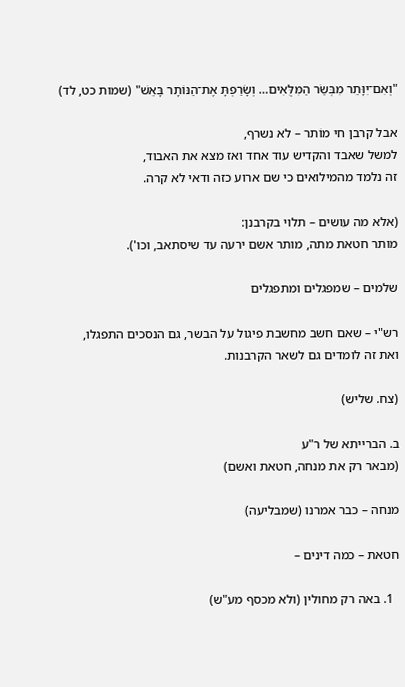"וְאִם־יִוָּתֵר מִבְּשַׂר הַמִּלֻּאִים… וְשָׂרַפְתָּ אֶת־הַנּוֹתָר בָּאֵשׁ" (שמות כט, לד)

אבל קרבן חי מוֹתר – לא נשרף,
למשל שאבד והקדיש עוד אחד ואז מצא את האבוד,
זה נלמד מהמילואים כי שם ארוע כזה ודאי לא קרה.

(אלא מה עושים – תלוי בקרבנן:
מותר חטאת מתה, מותר אשם ירעה עד שיסתאב, וכו').

שלמים – שמפגלים ומתפגלים

רש"י – שאם חשב מחשבת פיגול על הבשר, גם הנסכים התפגלו,
ואת זה לומדים גם לשאר הקרבנות.

(צח. שליש)

ב. הברייתא של ר"ע
(מבאר רק את מנחה, חטאת ואשם)

מנחה – כבר אמרנו (שמבליעה)

חטאת – כמה דינים –

  1. באה רק מחולין (ולא מכסף מע"ש)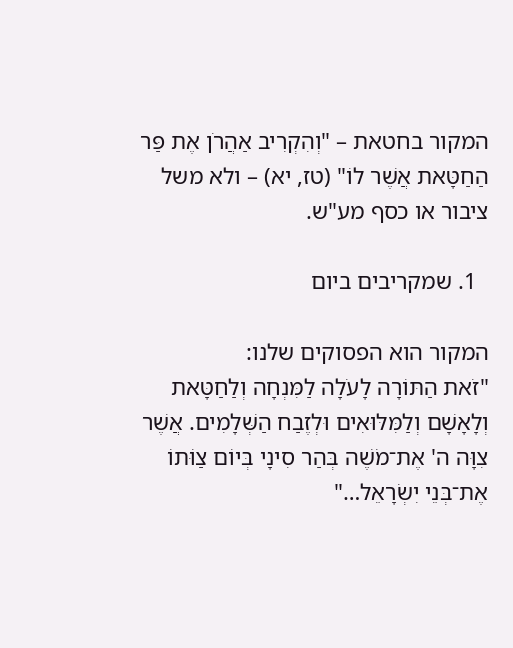המקור בחטאת – "וְהִקְרִיב אַהֲרֹן אֶת פַּר הַחַטָּאת אֲשֶׁר לוֹ" (טז, יא) – ולא משל ציבור או כסף מע"ש.

  1. שמקריבים ביום

המקור הוא הפסוקים שלנו:
"זֹאת הַתּוֹרָה לָעֹלָה לַמִּנְחָה וְלַחַטָּאת וְלָאָשָׁם וְלַמִּלּוּאִים וּלְזֶבַח הַשְּׁלָמִים. אֲשֶׁר צִוָּה ה' אֶת־מֹשֶׁה בְּהַר סִינָי בְּיוֹם צַוֺּתוֹ אֶת־בְּנֵי יִשְׂרָאֵל…"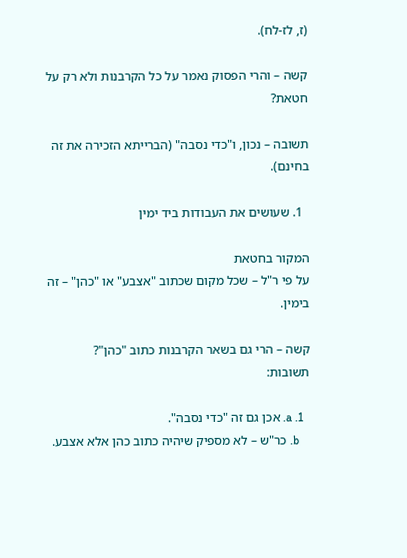(ז, לז-לח).

קשה – והרי הפסוק נאמר על כל הקרבנות ולא רק על חטאת?

תשובה – נכון, ו"כדי נסבה" (הברייתא הזכירה את זה בחינם).

  1. שעושים את העבודות ביד ימין

המקור בחטאת
על פי ר"ל – שכל מקום שכתוב "אצבע" או "כהן" – זה בימין.

קשה – הרי גם בשאר הקרבנות כתוב "כהן"?
תשובות:

  1. a. אכן גם זה "כדי נסבה".
    b. כר"ש – לא מספיק שיהיה כתוב כהן אלא אצבע.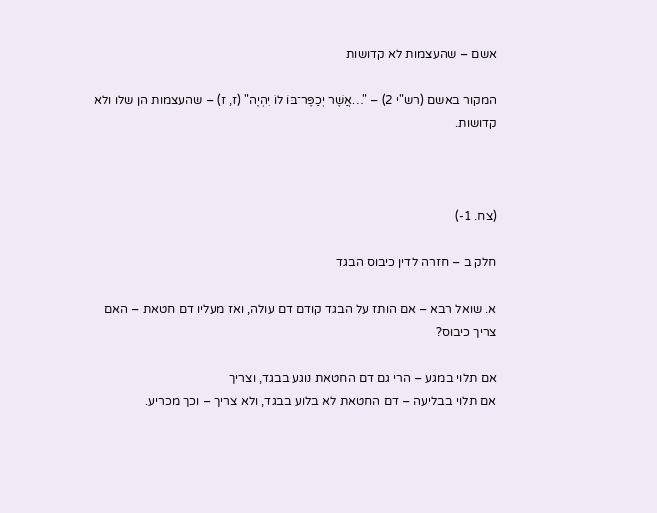אשם – שהעצמות לא קדושות

המקור באשם (רש"י 2) – "…אֲשֶׁר יְכַפֶּר־בּוֹ לוֹ יִהְיֶה" (ז, ז) – שהעצמות הן שלו ולא קדושות.



(צח. 1-)

חלק ב – חזרה לדין כיבוס הבגד

א. שואל רבא – אם הותז על הבגד קודם דם עולה, ואז מעליו דם חטאת – האם צריך כיבוס?

אם תלוי במגע – הרי גם דם החטאת נוגע בבגד, וצריך
אם תלוי בבליעה – דם החטאת לא בלוע בבגד, ולא צריך – וכך מכריע.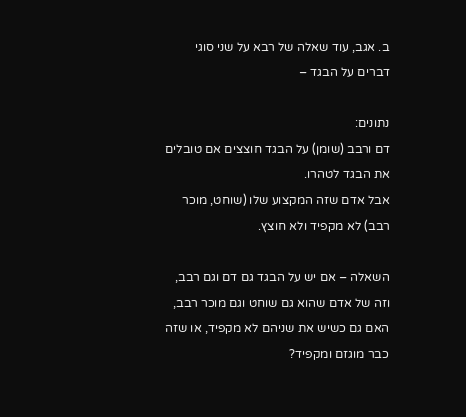ב. אגב, עוד שאלה של רבא על שני סוגי דברים על הבגד –

נתונים:
דם ורבב (שומן) על הבגד חוצצים אם טובלים את הבגד לטהרו.
אבל אדם שזה המקצוע שלו (שוחט, מוכר רבב) לא מקפיד ולא חוצץ.

השאלה – אם יש על הבגד גם דם וגם רבב, וזה של אדם שהוא גם שוחט וגם מוכר רבב, האם גם כשיש את שניהם לא מקפיד, או שזה כבר מוגזם ומקפיד?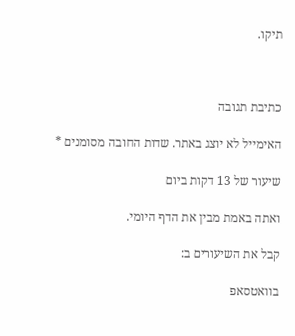תיקו.



כתיבת תגובה

האימייל לא יוצג באתר. שדות החובה מסומנים *

שיעור של 13 דקות ביום

ואתה באמת מבין את הדף היומי.

קבל את השיעורים ב:

בוואטסאפ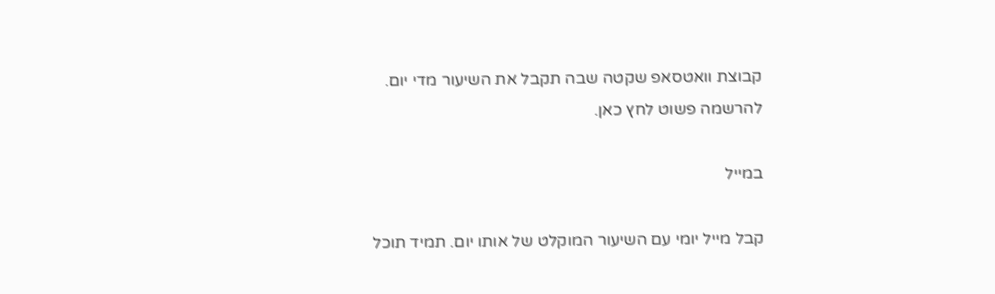קבוצת וואטסאפ שקטה שבה תקבל את השיעור מדי יום.
להרשמה פשוט לחץ כאן.

במייל

קבל מייל יומי עם השיעור המוקלט של אותו יום. תמיד תוכל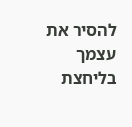להסיר את עצמך בליחצת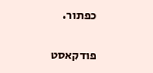כפתור.

פודקאסט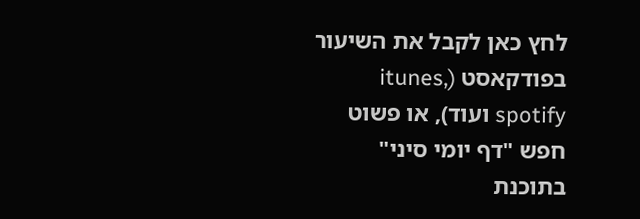לחץ כאן לקבל את השיעור בפודקאסט (itunes, spotify ועוד), או פשוט חפש "דף יומי סיני" בתוכנת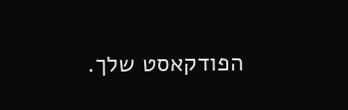הפודקאסט שלך.